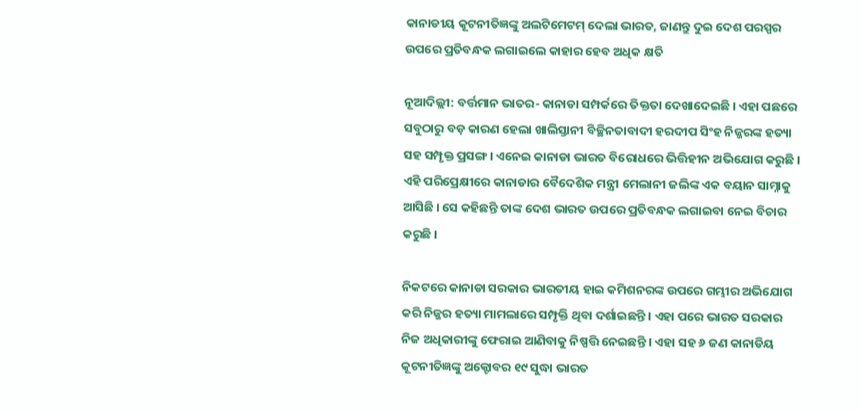କାନାଡୀୟ କୂଟନୀତିଜ୍ଞଙ୍କୁ ଅଲଟିମେଟମ୍ ଦେଲା ଭାରତ, ଜାଣନ୍ତୁ ଦୁଇ ଦେଶ ପରସ୍ପର ଉପରେ ପ୍ରତିବନ୍ଧକ ଲଗାଇଲେ କାହାର ହେବ ଅଧିକ କ୍ଷତି

ନୂଆଦିଲ୍ଲୀ: ବର୍ତ୍ତମାନ ଭାତର- କାନାଡା ସମ୍ପର୍କରେ ତିକ୍ତତା ଦେଖାଦେଇଛି । ଏହା ପଛରେ ସବୁଠାରୁ ବଡ଼ କାରଣ ହେଲା ଖାଲିସ୍ତାନୀ ବିଚ୍ଛିନତାବାଦୀ ହରଦୀପ ସିଂହ ନିଜ୍ଜରଙ୍କ ହତ୍ୟା ସହ ସମ୍ପୃକ୍ତ ପ୍ରସଙ୍ଗ । ଏନେଇ କାନାଡା ଭାରତ ବିରୋଧରେ ଭିତ୍ତିହୀନ ଅଭିଯୋଗ କରୁଛି । ଏହି ପରିପ୍ରେକ୍ଷୀରେ କାନାଡାର ବୈଦେଶିକ ମନ୍ତ୍ରୀ ମେଲାନୀ ଜଲିଙ୍କ ଏକ ବୟାନ ସାମ୍ନାକୁ ଆସିଛି । ସେ କହିଛନ୍ତି ତାଙ୍କ ଦେଶ ଭାରତ ଉପରେ ପ୍ରତିବନ୍ଧକ ଲଗାଇବା ନେଇ ବିଚାର କରୁଛି ।

ନିକଟରେ କାନାଡା ସରକାର ଭାରତୀୟ ହାଇ କମିଶନରଙ୍କ ଉପରେ ଗମ୍ଭୀର ଅଭିଯୋଗ କରି ନିଜ୍ଜର ହତ୍ୟା ମାମଲାରେ ସମ୍ପୃକ୍ତି ଥିବା ଦର୍ଶାଇଛନ୍ତି । ଏହା ପରେ ଭାରତ ସରକାର ନିଜ ଅଧିକାରୀଙ୍କୁ ଫେରାଇ ଆଣିବାକୁ ନିଷ୍ପତ୍ତି ନେଇଛନ୍ତି । ଏହା ସହ ୬ ଜଣ କାନାଡିୟ କୂଟନୀତିଜ୍ଞଙ୍କୁ ଅକ୍ଟୋବର ୧୯ ସୁଦ୍ଧା ଭାରତ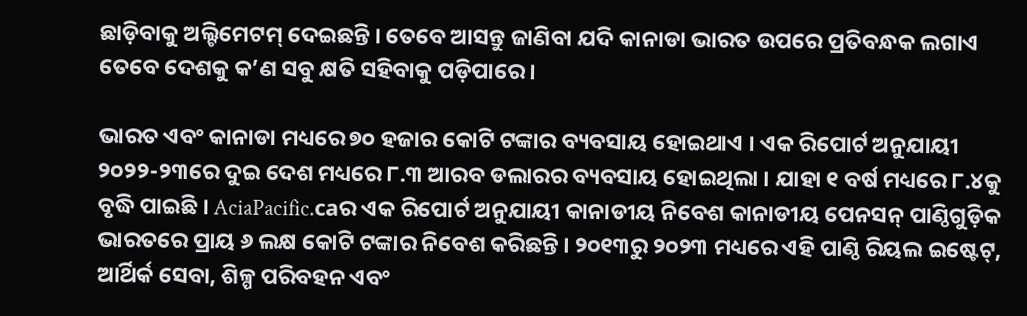ଛାଡ଼ିବାକୁ ଅଲ୍ଟିମେଟମ୍ ଦେଇଛନ୍ତି । ତେବେ ଆସନ୍ତୁ ଜାଣିବା ଯଦି କାନାଡା ଭାରତ ଉପରେ ପ୍ରତିବନ୍ଧକ ଲଗାଏ ତେବେ ଦେଶକୁ କ’ଣ ସବୁ କ୍ଷତି ସହିବାକୁ ପଡ଼ିପାରେ ।

ଭାରତ ଏବଂ କାନାଡା ମଧ୍ୟରେ ୭୦ ହଜାର କୋଟି ଟଙ୍କାର ବ୍ୟବସାୟ ହୋଇଥାଏ । ଏକ ରିପୋର୍ଟ ଅନୁଯାୟୀ ୨୦୨୨-୨୩ରେ ଦୁଇ ଦେଶ ମଧ୍ୟରେ ୮.୩ ଆରବ ଡଲାରର ବ୍ୟବସାୟ ହୋଇଥିଲା । ଯାହା ୧ ବର୍ଷ ମଧ୍ୟରେ ୮.୪କୁ ବୃଦ୍ଧି ପାଇଛି । AciaPacific.caର ଏକ ରିପୋର୍ଟ ଅନୁଯାୟୀ କାନାଡୀୟ ନିବେଶ କାନାଡୀୟ ପେନସନ୍ ପାଣ୍ଠିଗୁଡ଼ିକ ଭାରତରେ ପ୍ରାୟ ୬ ଲକ୍ଷ କୋଟି ଟଙ୍କାର ନିବେଶ କରିଛନ୍ତି । ୨୦୧୩ରୁ ୨୦୨୩ ମଧ୍ୟରେ ଏହି ପାଣ୍ଠି ରିୟଲ ଇଷ୍ଟେଟ୍‌, ଆର୍ଥିର୍କ ସେବା, ଶିଳ୍ପ ପରିବହନ ଏବଂ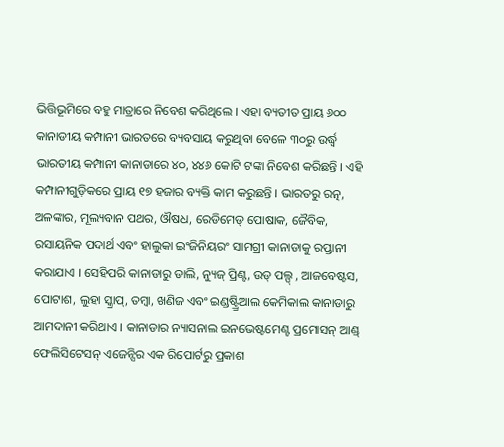ଭିତ୍ତିଭୂମିରେ ବହୁ ମାତ୍ରାରେ ନିବେଶ କରିଥିଲେ । ଏହା ବ୍ୟତୀତ ପ୍ରାୟ ୬୦୦ କାନାଡୀୟ କମ୍ପାନୀ ଭାରତରେ ବ୍ୟବସାୟ କରୁଥିବା ବେଳେ ୩୦ରୁ ଉର୍ଦ୍ଧ୍ୱ ଭାରତୀୟ କମ୍ପାନୀ କାନାଡାରେ ୪୦, ୪୪୬ କୋଟି ଟଙ୍କା ନିବେଶ କରିଛନ୍ତି । ଏହି କମ୍ପାନୀଗୁଡ଼ିକରେ ପ୍ରାୟ ୧୭ ହଜାର ବ୍ୟକ୍ତି କାମ କରୁଛନ୍ତି । ଭାରତରୁ ରତ୍ନ, ଅଳଙ୍କାର, ମୂଲ୍ୟବାନ ପଥର, ଔଷଧ, ରେଡିମେଡ୍ ପୋଷାକ, ଜୈବିକ, ରସାୟନିକ ପଦାର୍ଥ ଏବଂ ହାଲୁକା ଇଂଜିନିୟରଂ ସାମଗ୍ରୀ କାନାଡାକୁ ରପ୍ତାନୀ କରାଯାଏ । ସେହିପରି କାନାଡାରୁ ଡାଲି, ନ୍ୟୁଜ୍ ପ୍ରିଣ୍ଟ, ଉଡ୍ ପଲ୍ପ୍ , ଆଜବେଷ୍ଟସ, ପୋଟାଶ, ଲୁହା ସ୍କ୍ରାପ୍‌, ତମ୍ବା, ଖଣିଜ ଏବଂ ଇଣ୍ଡଷ୍ଟ୍ର୍ରିଆଲ କେମିକାଲ କାନାଡାରୁ ଆମଦାନୀ କରିଥାଏ । କାନାଡାର ନ୍ୟାସନାଲ ଇନଭେଷ୍ଟମେଣ୍ଟ ପ୍ରମୋସନ୍ ଆଣ୍ଡ୍ ଫେଲିସିଟେସନ୍ ଏଜେନ୍ସିର ଏକ ରିପୋର୍ଟରୁ ପ୍ରକାଶ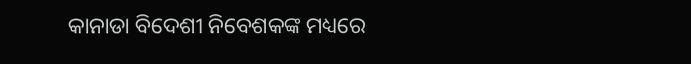କାନାଡା ବିଦେଶୀ ନିବେଶକଙ୍କ ମଧ୍ୟରେ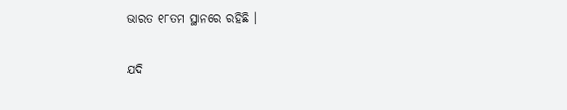ଭାରତ ୧୮ତମ ସ୍ଥାନରେ ରହିଛି ।

ଯଦି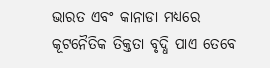ଭାରତ ଏବଂ କାନାଡା ମଧ୍ୟରେ କୂଟନୈତିକ ତିକ୍ତତା ବୃଦ୍ଧି ପାଏ ତେବେ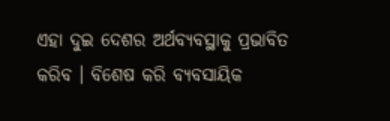ଏହା ଦୁଇ ଦେଶର ଅର୍ଥବ୍ୟବସ୍ଥାକୁ ପ୍ରଭାବିତ କରିବ । ବିଶେଷ କରି ବ୍ୟବସାୟିକ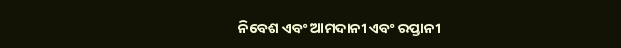ନିବେଶ ଏବଂ ଆମଦାନୀ ଏବଂ ରପ୍ତାନୀ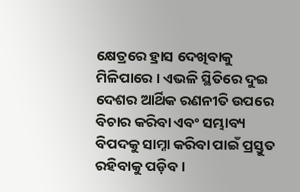କ୍ଷେତ୍ରରେ ହ୍ରାସ ଦେଖିବାକୁ ମିଳିପାରେ । ଏଭଳି ସ୍ଥିତିରେ ଦୁଇ ଦେଶର ଆର୍ଥିକ ରଣନୀତି ଉପରେ ବିଚାର କରିବା ଏବଂ ସମ୍ଭାବ୍ୟ ବିପଦକୁ ସାମ୍ନା କରିବା ପାଇଁ ପ୍ରସ୍ତୁତ ରହିବାକୁ ପଡ଼ିବ ।